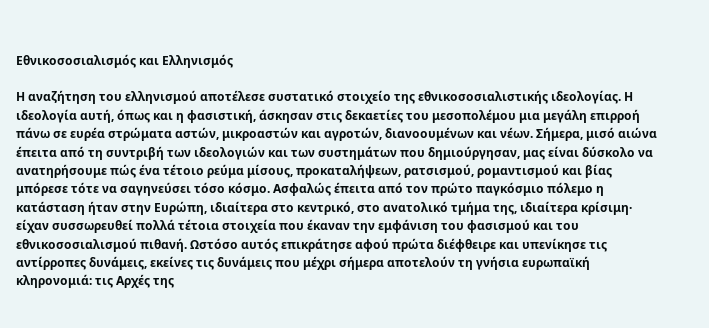Εθνικοσοσιαλισμός και Ελληνισμός

Η αναζήτηση του ελληνισμού αποτέλεσε συστατικό στοιχείο της εθνικοσοσιαλιστικής ιδεολογίας. Η ιδεολογία αυτή, όπως και η φασιστική, άσκησαν στις δεκαετίες του μεσοπολέμου μια μεγάλη επιρροή πάνω σε ευρέα στρώματα αστών, μικροαστών και αγροτών, διανοουμένων και νέων. Σήμερα, μισό αιώνα έπειτα από τη συντριβή των ιδεολογιών και των συστημάτων που δημιούργησαν, μας είναι δύσκολο να ανατηρήσουμε πώς ένα τέτοιο ρεύμα μίσους, προκαταλήψεων, ρατσισμού, ρομαντισμού και βίας μπόρεσε τότε να σαγηνεύσει τόσο κόσμο. Ασφαλώς έπειτα από τον πρώτο παγκόσμιο πόλεμο η κατάσταση ήταν στην Ευρώπη, ιδιαίτερα στο κεντρικό, στο ανατολικό τμήμα της, ιδιαίτερα κρίσιμη· είχαν συσσωρευθεί πολλά τέτοια στοιχεία που έκαναν την εμφάνιση του φασισμού και του εθνικοσοσιαλισμού πιθανή. Ωστόσο αυτός επικράτησε αφού πρώτα διέφθειρε και υπενίκησε τις αντίρροπες δυνάμεις, εκείνες τις δυνάμεις που μέχρι σήμερα αποτελούν τη γνήσια ευρωπαϊκή κληρονομιά: τις Αρχές της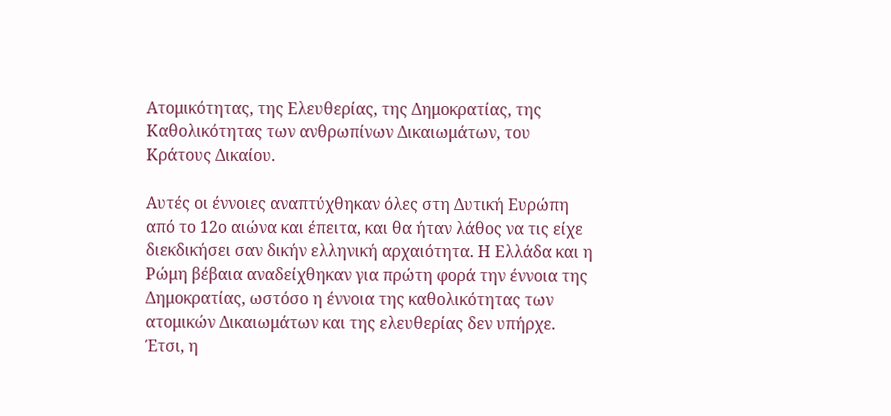Ατομικότητας, της Ελευθερίας, της Δημοκρατίας, της Καθολικότητας των ανθρωπίνων Δικαιωμάτων, του Κράτους Δικαίου.

Αυτές οι έννοιες αναπτύχθηκαν όλες στη Δυτική Ευρώπη από το 12ο αιώνα και έπειτα, και θα ήταν λάθος να τις είχε διεκδικήσει σαν δικήν ελληνική αρχαιότητα. Η Ελλάδα και η Ρώμη βέβαια αναδείχθηκαν για πρώτη φορά την έννοια της Δημοκρατίας, ωστόσο η έννοια της καθολικότητας των ατομικών Δικαιωμάτων και της ελευθερίας δεν υπήρχε. Έτσι, η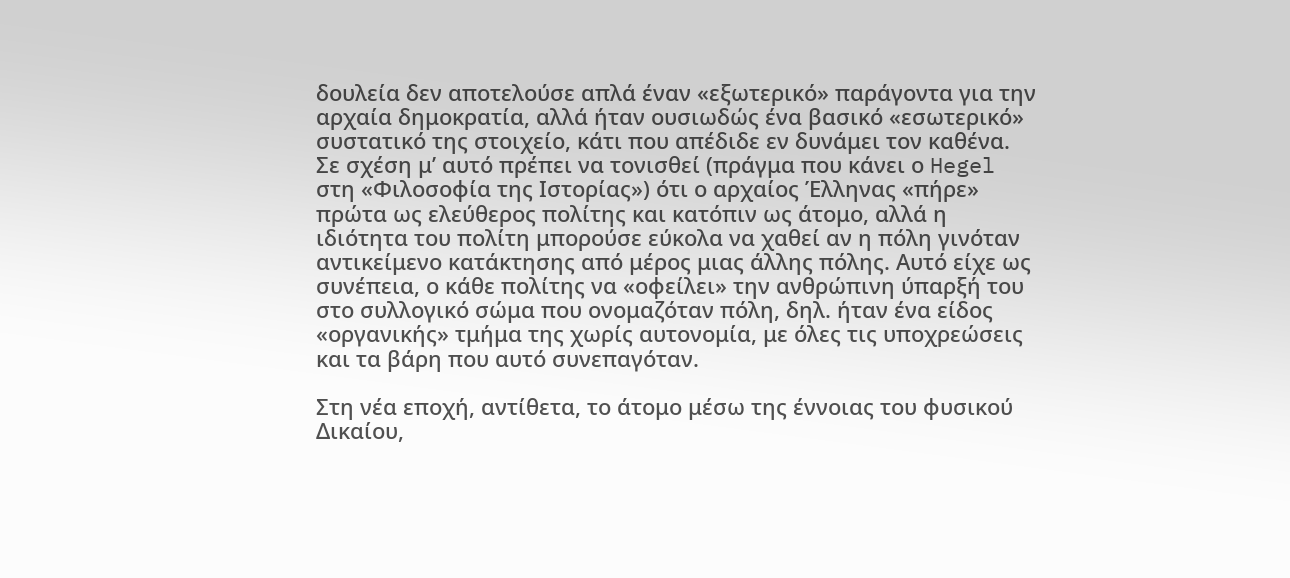δουλεία δεν αποτελούσε απλά έναν «εξωτερικό» παράγοντα για την αρχαία δημοκρατία, αλλά ήταν ουσιωδώς ένα βασικό «εσωτερικό» συστατικό της στοιχείο, κάτι που απέδιδε εν δυνάμει τον καθένα. Σε σχέση μ’ αυτό πρέπει να τονισθεί (πράγμα που κάνει ο Hegel στη «Φιλοσοφία της Ιστορίας») ότι ο αρχαίος Έλληνας «πήρε» πρώτα ως ελεύθερος πολίτης και κατόπιν ως άτομο, αλλά η ιδιότητα του πολίτη μπορούσε εύκολα να χαθεί αν η πόλη γινόταν αντικείμενο κατάκτησης από μέρος μιας άλλης πόλης. Αυτό είχε ως συνέπεια, ο κάθε πολίτης να «οφείλει» την ανθρώπινη ύπαρξή του στο συλλογικό σώμα που ονομαζόταν πόλη, δηλ. ήταν ένα είδος «οργανικής» τμήμα της χωρίς αυτονομία, με όλες τις υποχρεώσεις και τα βάρη που αυτό συνεπαγόταν.

Στη νέα εποχή, αντίθετα, το άτομο μέσω της έννοιας του φυσικού Δικαίου,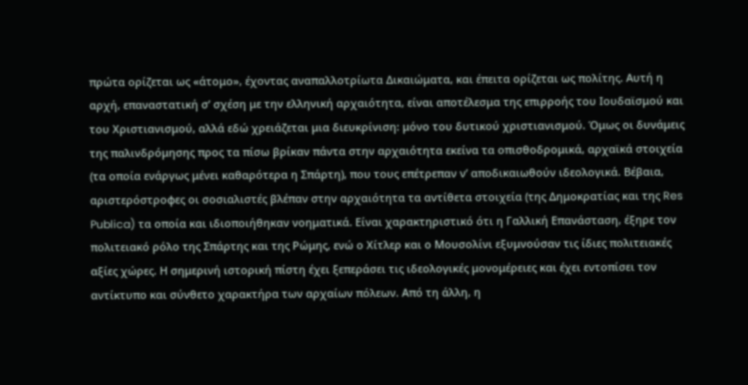πρώτα ορίζεται ως «άτομο», έχοντας αναπαλλοτρίωτα Δικαιώματα, και έπειτα ορίζεται ως πολίτης. Αυτή η αρχή, επαναστατική σ’ σχέση με την ελληνική αρχαιότητα, είναι αποτέλεσμα της επιρροής του Ιουδαϊσμού και του Χριστιανισμού, αλλά εδώ χρειάζεται μια διευκρίνιση: μόνο του δυτικού χριστιανισμού. Όμως οι δυνάμεις της παλινδρόμησης προς τα πίσω βρίκαν πάντα στην αρχαιότητα εκείνα τα οπισθοδρομικά, αρχαϊκά στοιχεία (τα οποία ενάργως μένει καθαρότερα η Σπάρτη), που τους επέτρεπαν ν’ αποδικαιωθούν ιδεολογικά. Βέβαια, αριστερόστροφες οι σοσιαλιστές βλέπαν στην αρχαιότητα τα αντίθετα στοιχεία (της Δημοκρατίας και της Res Publica) τα οποία και ιδιοποιήθηκαν νοηματικά. Είναι χαρακτηριστικό ότι η Γαλλική Επανάσταση, έξηρε τον πολιτειακό ρόλο της Σπάρτης και της Ρώμης, ενώ ο Χίτλερ και ο Μουσολίνι εξυμνούσαν τις ίδιες πολιτειακές αξίες χώρες. Η σημερινή ιστορική πίστη έχει ξεπεράσει τις ιδεολογικές μονομέρειες και έχει εντοπίσει τον αντίκτυπο και σύνθετο χαρακτήρα των αρχαίων πόλεων. Από τη άλλη, η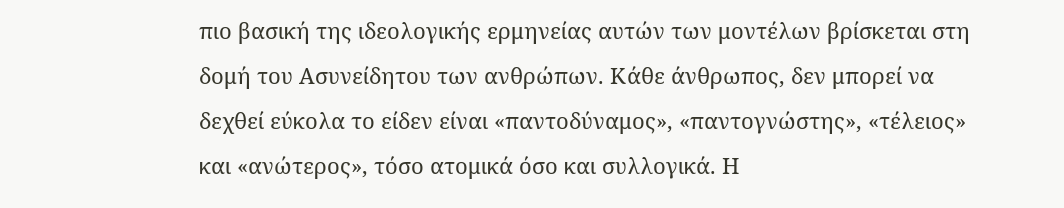πιο βασική της ιδεολογικής ερμηνείας αυτών των μοντέλων βρίσκεται στη δομή του Ασυνείδητου των ανθρώπων. Κάθε άνθρωπος, δεν μπορεί να δεχθεί εύκολα το είδεν είναι «παντοδύναμος», «παντογνώστης», «τέλειος» και «ανώτερος», τόσο ατομικά όσο και συλλογικά. Η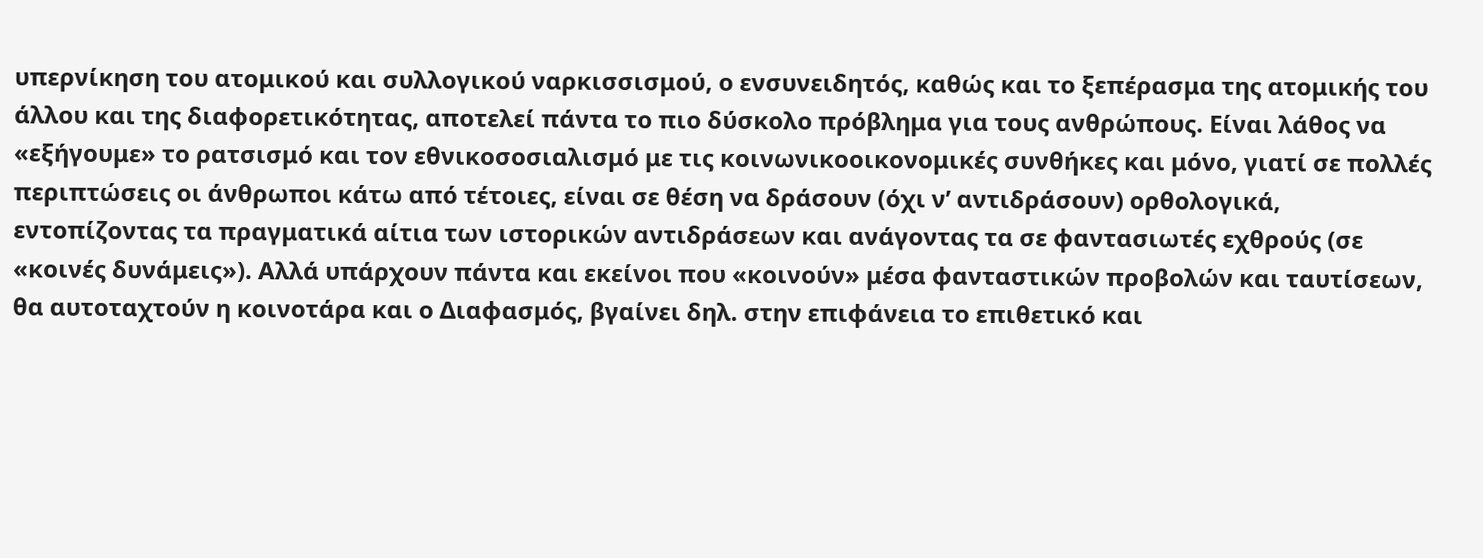υπερνίκηση του ατομικού και συλλογικού ναρκισσισμού, ο ενσυνειδητός, καθώς και το ξεπέρασμα της ατομικής του άλλου και της διαφορετικότητας, αποτελεί πάντα το πιο δύσκολο πρόβλημα για τους ανθρώπους. Είναι λάθος να «εξήγουμε» το ρατσισμό και τον εθνικοσοσιαλισμό με τις κοινωνικοοικονομικές συνθήκες και μόνο, γιατί σε πολλές περιπτώσεις οι άνθρωποι κάτω από τέτοιες, είναι σε θέση να δράσουν (όχι ν’ αντιδράσουν) ορθολογικά, εντοπίζοντας τα πραγματικά αίτια των ιστορικών αντιδράσεων και ανάγοντας τα σε φαντασιωτές εχθρούς (σε «κοινές δυνάμεις»). Αλλά υπάρχουν πάντα και εκείνοι που «κοινούν» μέσα φανταστικών προβολών και ταυτίσεων, θα αυτοταχτούν η κοινοτάρα και ο Διαφασμός, βγαίνει δηλ. στην επιφάνεια το επιθετικό και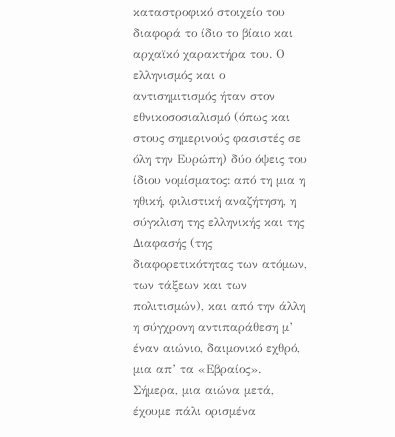καταστροφικό στοιχείο του διαφορά το ίδιο το βίαιο και αρχαϊκό χαρακτήρα του. Ο ελληνισμός και ο αντισημιτισμός ήταν στον εθνικοσοσιαλισμό (όπως και στους σημερινούς φασιστές σε όλη την Ευρώπη) δύο όψεις του ίδιου νομίσματος: από τη μια η ηθική, φιλιστική αναζήτηση, η σύγκλιση της ελληνικής και της Διαφασής (της διαφορετικότητας των ατόμων, των τάξεων και των πολιτισμών), και από την άλλη η σύγχρονη αντιπαράθεση μ’ έναν αιώνιο, δαιμονικό εχθρό, μια απ’ τα «Εβραίος». Σήμερα, μια αιώνα μετά, έχουμε πάλι ορισμένα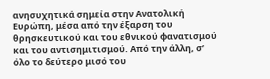ανησυχητικά σημεία στην Ανατολική Ευρώπη, μέσα από την έξαρση του θρησκευτικού και του εθνικού φανατισμού και του αντισημιτισμού. Από την άλλη, σ’ όλο το δεύτερο μισό του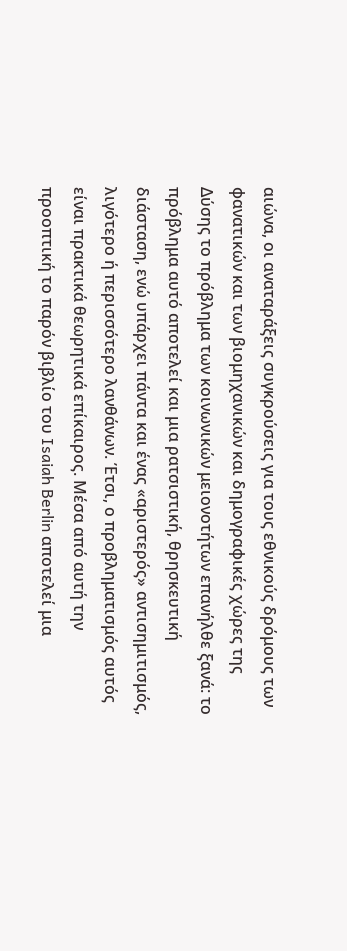αιώνα, οι αναταράξεις συγκρούσεις για τους εθνικούς δρόμους των φανατικών και των βιομηχανικών και δημογραφικές χώρες της Δύσης το πρόβλημα των κοινωνικών μειονοτήτων επανήλθε ξανά: το πρόβλημα αυτό αποτελεί και μια ρατσιστική, θρησκευτική διάσταση, ενώ υπάρχει πάντα και ένας «αριστερός» αντισημιτισμός, λιγότερο ή περισσότερο λανθάνων. Έτσι, ο προβληματισμός αυτός είναι πρακτικά θεωρητικά επίκαιρος. Μέσα από αυτή την προοπτική το παρόν βιβλίο του Isaiah Berlin αποτελεί μια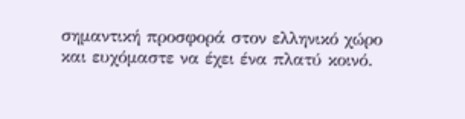σημαντική προσφορά στον ελληνικό χώρο και ευχόμαστε να έχει ένα πλατύ κοινό.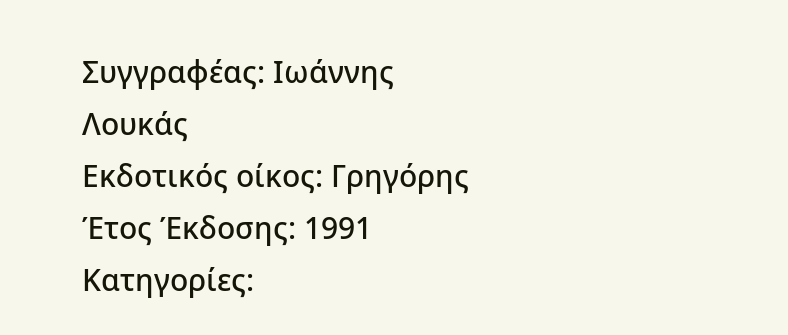Συγγραφέας: Ιωάννης Λουκάς
Εκδοτικός οίκος: Γρηγόρης
Έτος Έκδοσης: 1991
Κατηγορίες: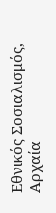Εθνικός Σοσιαλισμός, Αρχαία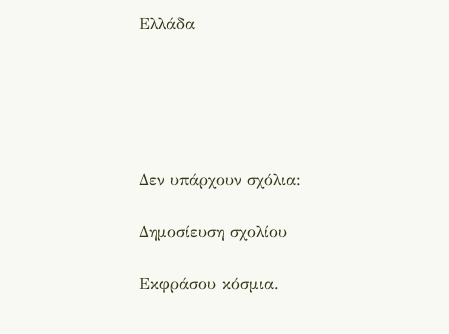Ελλάδα





Δεν υπάρχουν σχόλια:

Δημοσίευση σχολίου

Εκφράσου κόσμια.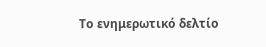Το ενημερωτικό δελτίο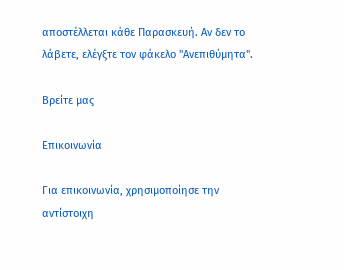αποστέλλεται κάθε Παρασκευή. Αν δεν το λάβετε, ελέγξτε τον φάκελο "Ανεπιθύμητα".

Βρείτε μας

Επικοινωνία

Για επικοινωνία, χρησιμοποίησε την αντίστοιχη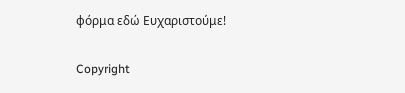φόρμα εδώ Ευχαριστούμε!

Copyright